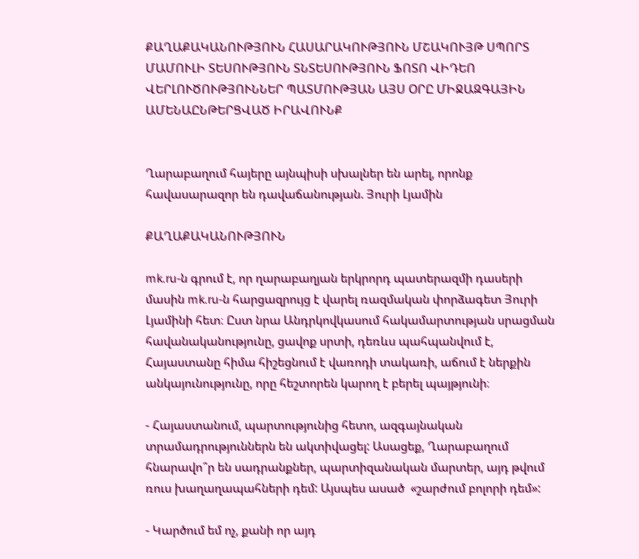ՔԱՂԱՔԱԿԱՆՈՒԹՅՈՒՆ ՀԱՍԱՐԱԿՈՒԹՅՈՒՆ ՄՇԱԿՈՒՅԹ ՍՊՈՐՏ ՄԱՄՈՒԼԻ ՏԵՍՈՒԹՅՈՒՆ ՏՆՏԵՍՈՒԹՅՈՒՆ ՖՈՏՈ ՎԻԴԵՈ ՎԵՐԼՈՒԾՈՒԹՅՈՒՆՆԵՐ ՊԱՏՄՈՒԹՅԱՆ ԱՅՍ ՕՐԸ ՄԻՋԱԶԳԱՅԻՆ ԱՄԵՆԱԸՆԹԵՐՑՎԱԾ ԻՐԱՎՈՒՆՔ


Ղարաբաղում հայերը այնպիսի սխալներ են արել, որոնք հավասարազոր են դավաճանության. Յուրի Լյամին

ՔԱՂԱՔԱԿԱՆՈՒԹՅՈՒՆ

mk.ru-ն գրում է, որ ղարաբաղյան երկրորդ պատերազմի դասերի մասին mk.ru-ն հարցազրույց է վարել ռազմական փորձագետ Յուրի Լյամինի հետ։ Ըստ նրա Անդրկովկասում հակամարտության սրացման հավանականությունը, ցավոք սրտի, դեռևս պահպանվում է, Հայաստանը հիմա հիշեցնում է վառոդի տակառի, աճում է ներքին անկայունությունը, որը հեշտորեն կարող է բերել պայթյունի։

- Հայաստանում, պարտությունից հետո, ազգայնական տրամադրություններն են ակտիվացել: Ասացեք, Ղարաբաղում հնարավո՞ր են սադրանքներ, պարտիզանական մարտեր, այդ թվում ռուս խաղաղապահների դեմ: Այսպես ասած  «շարժում բոլորի դեմ»:

- Կարծում եմ ոչ, քանի որ այդ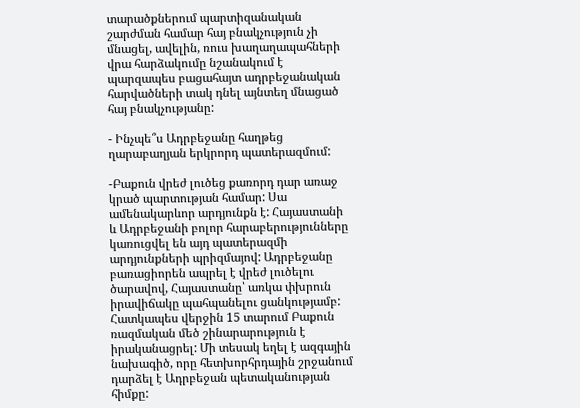տարածքներում պարտիզանական շարժման համար հայ բնակչություն չի մնացել, ավելին, ռուս խաղաղապահների վրա հարձակումը նշանակում է պարզապես բացահայտ ադրբեջանական հարվածների տակ դնել այնտեղ մնացած հայ բնակչությանը:

- Ինչպե՞ս Ադրբեջանը հաղթեց ղարաբաղյան երկրորդ պատերազմում:

-Բաքուն վրեժ լուծեց քառորդ դար առաջ կրած պարտության համար: Սա ամենակարևոր արդյունքն է: Հայաստանի և Ադրբեջանի բոլոր հարաբերությունները կառուցվել են այդ պատերազմի արդյունքների պրիզմայով: Ադրբեջանը բառացիորեն ապրել է վրեժ լուծելու ծարավով, Հայաստանը՝ առկա փխրուն իրավիճակը պահպանելու ցանկությամբ: Հատկապես վերջին 15 տարում Բաքուն ռազմական մեծ շինարարություն է իրականացրել: Մի տեսակ եղել է ազգային նախագիծ, որը հետխորհրդային շրջանում դարձել է Ադրբեջան պետականության հիմքը: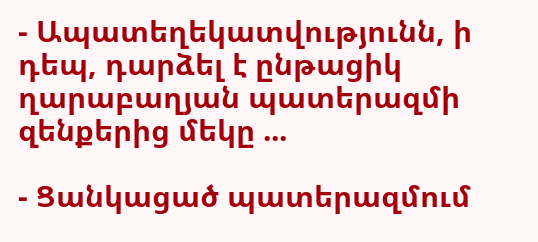- Ապատեղեկատվությունն, ի դեպ, դարձել է ընթացիկ ղարաբաղյան պատերազմի զենքերից մեկը ...

- Ցանկացած պատերազմում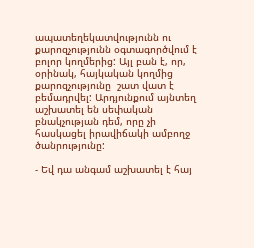ապատեղեկատվությունն ու քարոզչությունն օգտագործվում է բոլոր կողմերից: Այլ բան է, որ, օրինակ, հայկական կողմից քարոզչությունը  շատ վատ է բեմադրվել: Արդյունքում այնտեղ աշխատել են սեփական բնակչության դեմ, որը չի հասկացել իրավիճակի ամբողջ ծանրությունը:

- Եվ դա անգամ աշխատել է հայ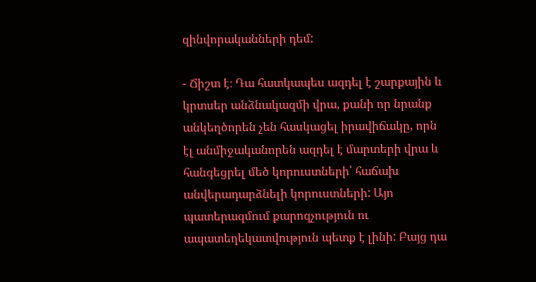զինվորականների դեմ:

- Ճիշտ է։ Դա հատկապես ազդել է շարքային և կրտսեր անձնակազմի վրա, քանի որ նրանք անկեղծորեն չեն հասկացել իրավիճակը, որն էլ անմիջականորեն ազդել է մարտերի վրա և հանգեցրել մեծ կորուստների՝ հաճախ անվերադարձնելի կորուստների: Այո պատերազմում քարոզչություն ու ապատեղեկատվություն պետք է լինի: Բայց դա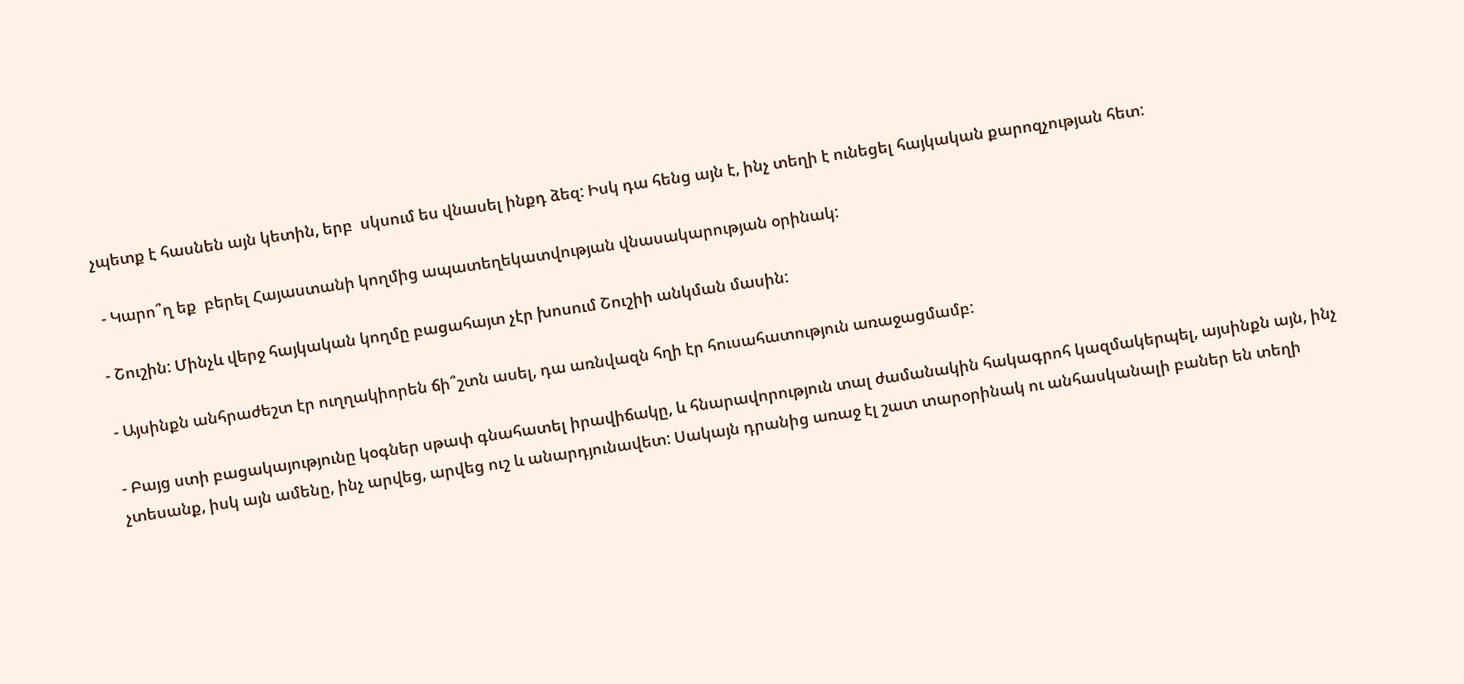չպետք է հասնեն այն կետին, երբ  սկսում ես վնասել ինքդ ձեզ: Իսկ դա հենց այն է, ինչ տեղի է ունեցել հայկական քարոզչության հետ:

 - Կարո՞ղ եք  բերել Հայաստանի կողմից ապատեղեկատվության վնասակարության օրինակ:

- Շուշին: Մինչև վերջ հայկական կողմը բացահայտ չէր խոսում Շուշիի անկման մասին:

- Այսինքն անհրաժեշտ էր ուղղակիորեն ճի՞շտն ասել, դա առնվազն հղի էր հուսահատություն առաջացմամբ:

- Բայց ստի բացակայությունը կօգներ սթափ գնահատել իրավիճակը, և հնարավորություն տալ ժամանակին հակագրոհ կազմակերպել, այսինքն այն, ինչ չտեսանք, իսկ այն ամենը, ինչ արվեց, արվեց ուշ և անարդյունավետ: Սակայն դրանից առաջ էլ շատ տարօրինակ ու անհասկանալի բաներ են տեղի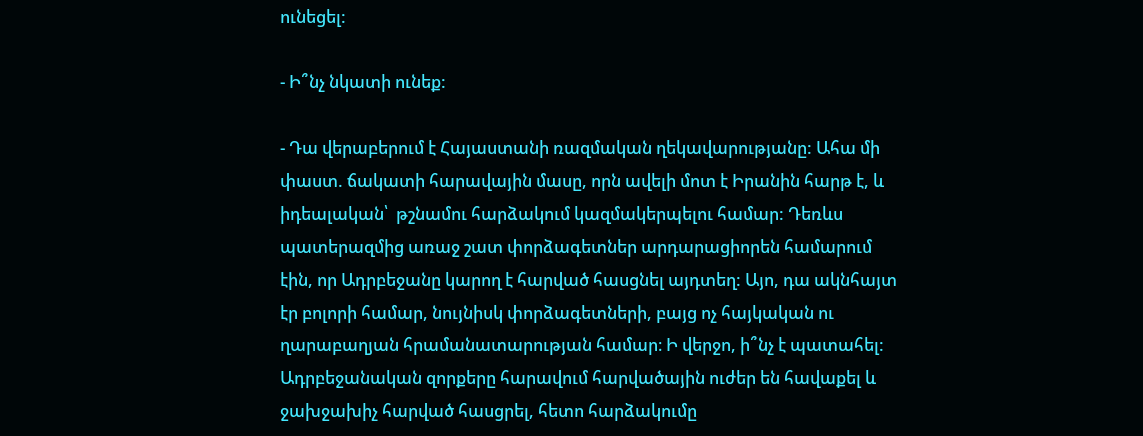ունեցել:

- Ի՞նչ նկատի ունեք:

- Դա վերաբերում է Հայաստանի ռազմական ղեկավարությանը: Ահա մի փաստ. ճակատի հարավային մասը, որն ավելի մոտ է Իրանին հարթ է, և իդեալական՝  թշնամու հարձակում կազմակերպելու համար: Դեռևս պատերազմից առաջ շատ փորձագետներ արդարացիորեն համարում էին, որ Ադրբեջանը կարող է հարված հասցնել այդտեղ: Այո, դա ակնհայտ էր բոլորի համար, նույնիսկ փորձագետների, բայց ոչ հայկական ու ղարաբաղյան հրամանատարության համար։ Ի վերջո, ի՞նչ է պատահել: Ադրբեջանական զորքերը հարավում հարվածային ուժեր են հավաքել և ջախջախիչ հարված հասցրել, հետո հարձակումը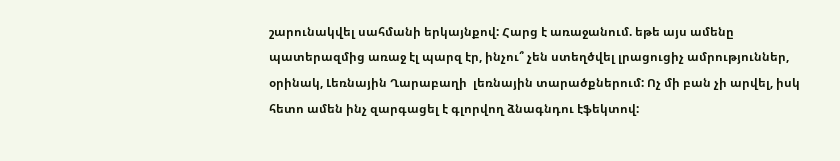շարունակվել սահմանի երկայնքով: Հարց է առաջանում. եթե այս ամենը պատերազմից առաջ էլ պարզ էր, ինչու՞ չեն ստեղծվել լրացուցիչ ամրություններ, օրինակ, Լեռնային Ղարաբաղի  լեռնային տարածքներում: Ոչ մի բան չի արվել, իսկ հետո ամեն ինչ զարգացել է գլորվող ձնագնդու էֆեկտով: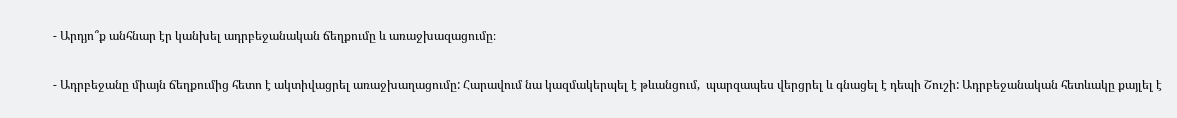- Արդյո՞ք անհնար էր կանխել ադրբեջանական ճեղքումը և առաջխազացումը։

- Ադրբեջանը միայն ճեղքումից հետո է ակտիվացրել առաջխաղացումը: Հարավում նա կազմակերպել է թևանցում,  պարզապես վերցրել և գնացել է դեպի Շուշի: Ադրբեջանական հետևակը քայլել է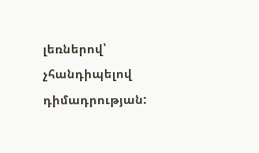լեռներով՝ չհանդիպելով դիմադրության: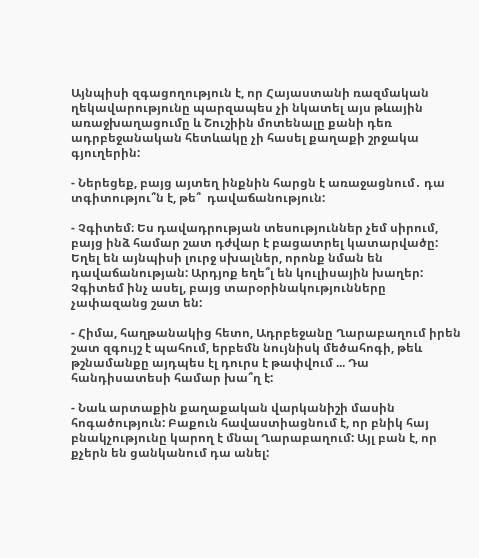Այնպիսի զգացողություն է, որ Հայաստանի ռազմական ղեկավարությունը պարզապես չի նկատել այս թևային առաջխաղացումը և Շուշիին մոտենալը քանի դեռ  ադրբեջանական հետևակը չի հասել քաղաքի շրջակա գյուղերին:

- Ներեցեք, բայց այտեղ ինքնին հարցն է առաջացնում․ դա տգիտությու՞ն է, թե՞  դավաճանություն:

- Չգիտեմ։ Ես դավադրության տեսություններ չեմ սիրում, բայց ինձ համար շատ դժվար է բացատրել կատարվածը: Եղել են այնպիսի լուրջ սխալներ, որոնք նման են դավաճանության: Արդյոք եղե՞լ են կուլիսային խաղեր: Չգիտեմ ինչ ասել, բայց տարօրինակությունները  չափազանց շատ են:

- Հիմա, հաղթանակից հետո, Ադրբեջանը Ղարաբաղում իրեն շատ զգույշ է պահում, երբեմն նույնիսկ մեծահոգի, թեև թշնամանքը այդպես էլ դուրս է թափվում ... Դա հանդիսատեսի համար խա՞ղ է:

- Նաև արտաքին քաղաքական վարկանիշի մասին հոգածություն: Բաքուն հավաստիացնում է, որ բնիկ հայ բնակչությունը կարող է մնալ Ղարաբաղում: Այլ բան է, որ քչերն են ցանկանում դա անել: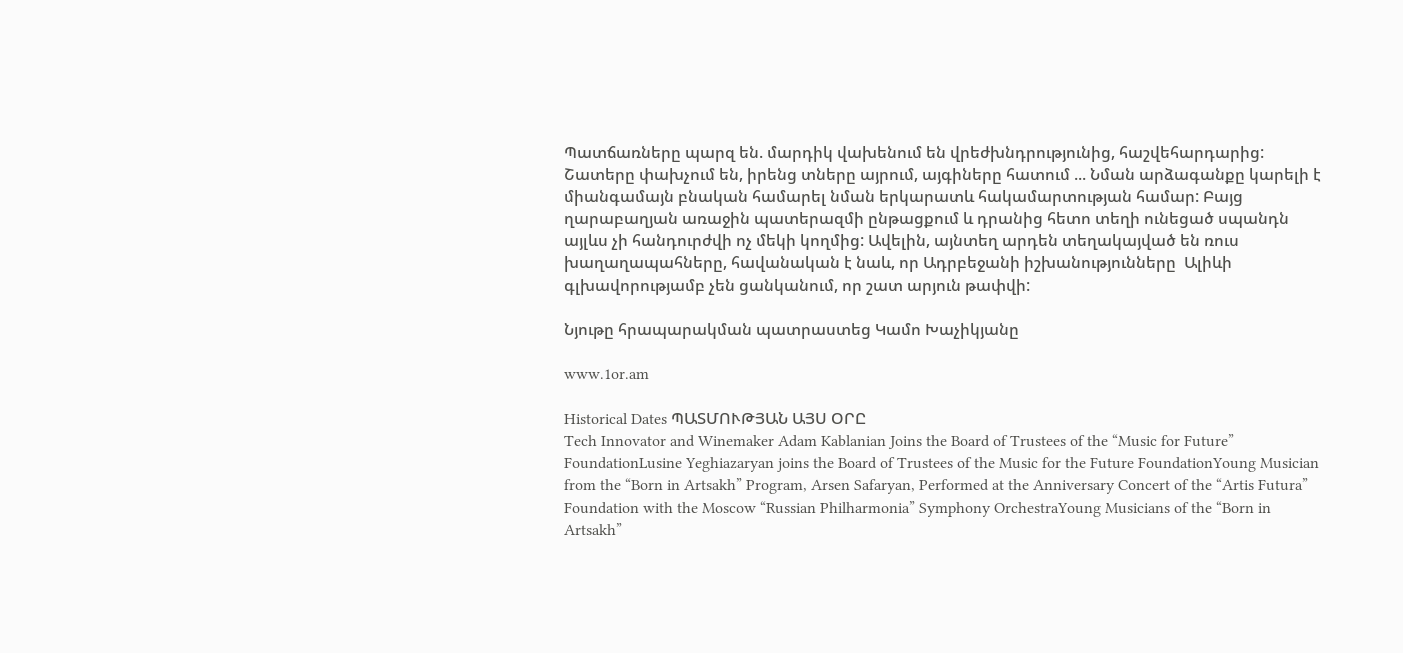Պատճառները պարզ են. մարդիկ վախենում են վրեժխնդրությունից, հաշվեհարդարից: Շատերը փախչում են, իրենց տները այրում, այգիները հատում ... Նման արձագանքը կարելի է միանգամայն բնական համարել նման երկարատև հակամարտության համար: Բայց ղարաբաղյան առաջին պատերազմի ընթացքում և դրանից հետո տեղի ունեցած սպանդն այլևս չի հանդուրժվի ոչ մեկի կողմից: Ավելին, այնտեղ արդեն տեղակայված են ռուս խաղաղապահները, հավանական է նաև, որ Ադրբեջանի իշխանությունները  Ալիևի գլխավորությամբ չեն ցանկանում, որ շատ արյուն թափվի:

Նյութը հրապարակման պատրաստեց Կամո Խաչիկյանը

www.1or.am

Historical Dates ՊԱՏՄՈՒԹՅԱՆ ԱՅՍ ՕՐԸ
Tech Innovator and Winemaker Adam Kablanian Joins the Board of Trustees of the “Music for Future” FoundationLusine Yeghiazaryan joins the Board of Trustees of the Music for the Future FoundationYoung Musician from the “Born in Artsakh” Program, Arsen Safaryan, Performed at the Anniversary Concert of the “Artis Futura” Foundation with the Moscow “Russian Philharmonia” Symphony OrchestraYoung Musicians of the “Born in Artsakh”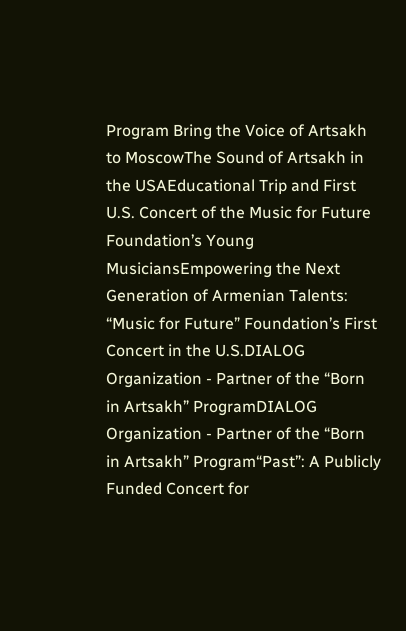Program Bring the Voice of Artsakh to MoscowThe Sound of Artsakh in the USAEducational Trip and First U.S. Concert of the Music for Future Foundation’s Young MusiciansEmpowering the Next Generation of Armenian Talents: “Music for Future” Foundation’s First Concert in the U.S.DIALOG Organization - Partner of the “Born in Artsakh” ProgramDIALOG Organization - Partner of the “Born in Artsakh” Program“Past”: A Publicly Funded Concert for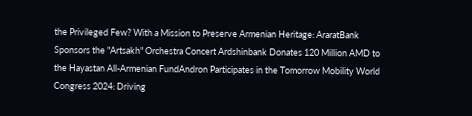the Privileged Few? With a Mission to Preserve Armenian Heritage: AraratBank Sponsors the "Artsakh" Orchestra Concert Ardshinbank Donates 120 Million AMD to the Hayastan All-Armenian FundAndron Participates in the Tomorrow Mobility World Congress 2024: Driving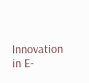Innovation in E-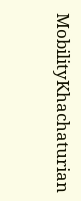MobilityKhachaturian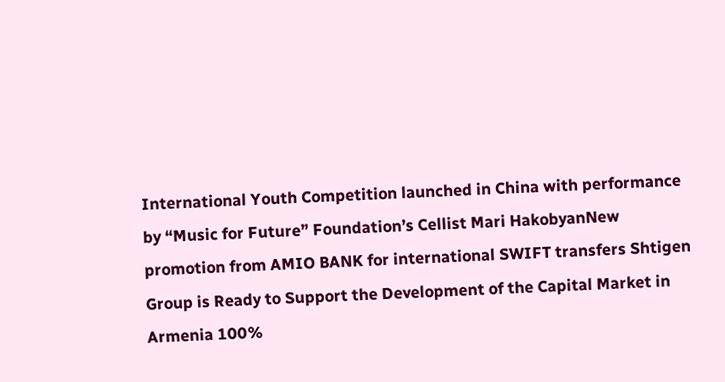International Youth Competition launched in China with performance by “Music for Future” Foundation’s Cellist Mari HakobyanNew promotion from AMIO BANK for international SWIFT transfers Shtigen Group is Ready to Support the Development of the Capital Market in Armenia 100%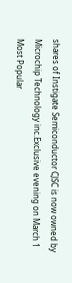shares of Instigate Semiconductor CJSC is now owned by Microchip Technology inc.Exclusive evening on March 1
Most Popular